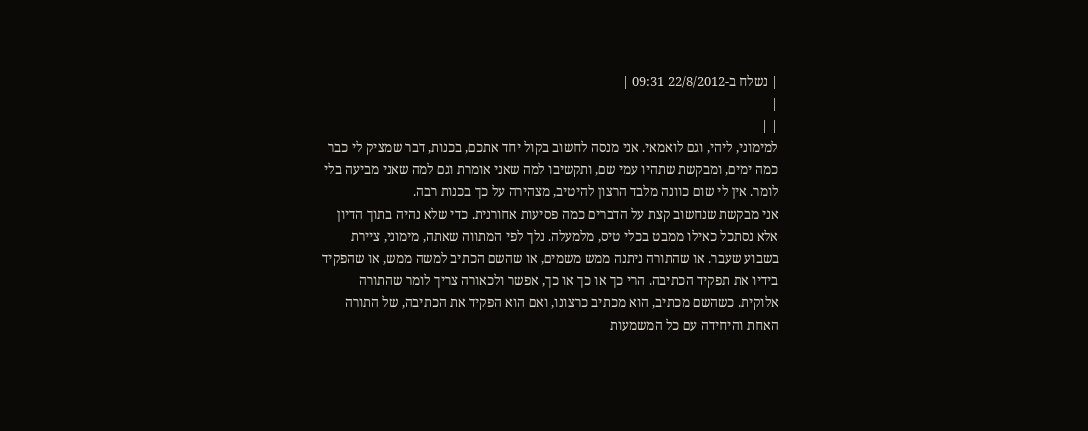| נשלח ב-22/8/2012 09:31 |
|
| |
למימוני, ליהי, וגם לואמאי. אני מנסה לחשוב בקול יחד אתכם, בכנות, דבר שמציק לי כבר כמה ימים, ומבקשת שתהיו עמי שם, ותקשיבו למה שאני אומרת וגם למה שאני מביעה בלי לומר. אין לי שום כוונה מלבד הרצון להיטיב, מצהירה על כך בכנות רבה.
אני מבקשת שנחשוב קצת על הדברים כמה פסיעות אחורנית. כדי שלא נהיה בתוך הדיון אלא נסתכל כאילו ממבט בכלי טיס, מלמעלה. נלך לפי המתווה שאתה, מימוני, ציירת בשבוע שעבר. או שהתורה ניתנה ממש משמים, או שהשם הכתיב למשה ממש, או שהפקיד בידיו את תפקיד הכתיבה. הרי כך או כך או כך, אפשר ולכאורה צריך לומר שהתורה אלוקית. כשהשם מכתיב, הוא מכתיב כרצונו, ואם הוא הפקיד את הכתיבה, של התורה האחת והיחידה עם כל המשמעות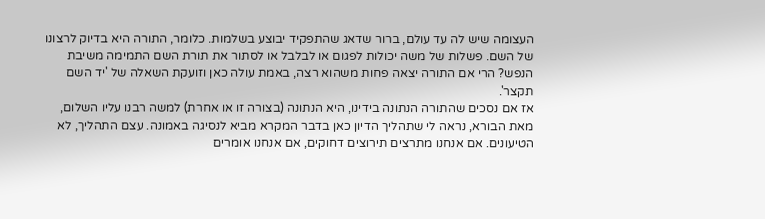העצומה שיש לה עד עולם, ברור שדאג שהתפקיד יבוצע בשלמות. כלומר, התורה היא בדיוק לרצונו של השם. פשלות של משה יכולות לפגום או לבלבל או לסתור את תורת השם התמימה משיבת הנפש? הרי אם התורה יצאה פחות משהוא רצה, באמת עולה כאן וזועקת השאלה של 'יד השם תקצר'.
אז אם נסכים שהתורה הנתונה בידינו, היא הנתונה (בצורה זו או אחרת) למשה רבנו עליו השלום, מאת הבורא, נראה לי שתהליך הדיון כאן בדבר המקרא מביא לנסיגה באמונה. עצם התהליך, לא הטיעונים. אם אנחנו מתרצים תירוצים דחוקים, אם אנחנו אומרים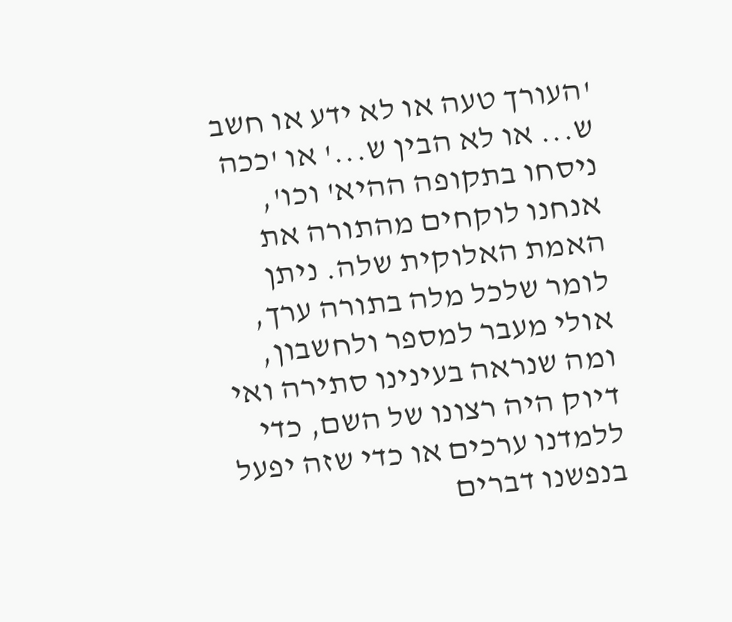'העורך טעה או לא ידע או חשב ש... או לא הבין ש...' או 'ככה ניסחו בתקופה ההיא' וכו', אנחנו לוקחים מהתורה את האמת האלוקית שלה. ניתן לומר שלכל מלה בתורה ערך, אולי מעבר למספר ולחשבון, ומה שנראה בעינינו סתירה ואי דיוק היה רצונו של השם, כדי ללמדנו ערכים או כדי שזה יפעל בנפשנו דברים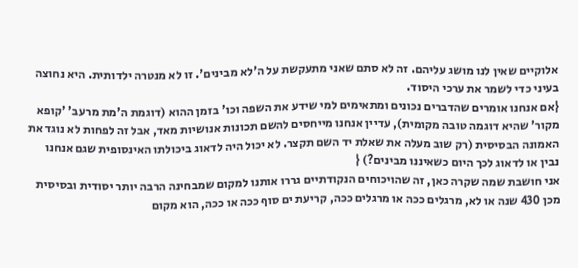אלוקיים שאין לנו מושג עליהם. זה לא סתם שאני מתעקשת על ה'לא מבינים'. זו לא מנטרה ילדותית. היא נחוצה בעיני כדי לשמר את ערכי היסוד.
{אם אנחנו אומרים שהדברים נכונים ומתאימים למי שידע את השפה וכו' בזמן ההוא (דוגמת ה'מת מרעב' 'קופא מקור' שהיא דוגמה טובה מקומית), עדיין אנחנו מייחסים להשם תכונות אנושיות מאד, אבל זה לפחות לא נוגד את האמונה הבסיסית (רק שוב מעלה את שאלת יד השם תקצר. לא יכול היה לדאוג ביכולתו האינסופית שגם אנחנו נבין או לדאוג לכך היום כשאיננו מבינים?) {
אני חושבת שמה שקרה כאן, זה שהויכוחים הנקודתיים גררו אותנו למקום שמבחינה הרבה יותר יסודית ובסיסית מכן 430 שנה או לא, מרגלים ככה או מרגלים ככה, קריעת ים סוף ככה או ככה, הוא מקום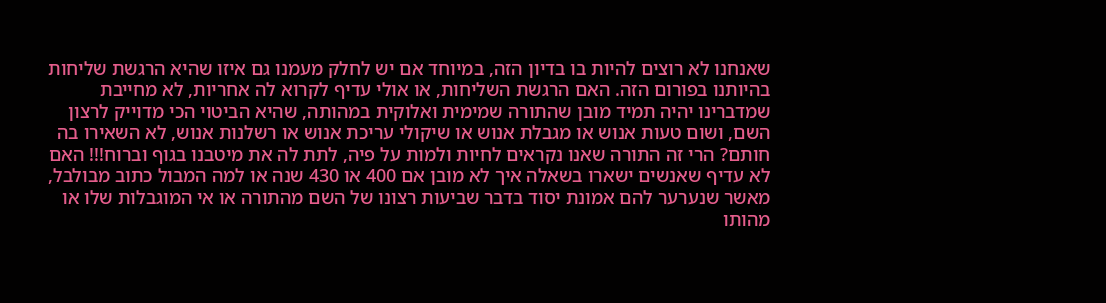שאנחנו לא רוצים להיות בו בדיון הזה, במיוחד אם יש לחלק מעמנו גם איזו שהיא הרגשת שליחות בהיותנו בפורום הזה. האם הרגשת השליחות, או אולי עדיף לקרוא לה אחריות, לא מחייבת שמדברינו יהיה תמיד מובן שהתורה שמימית ואלוקית במהותה, שהיא הביטוי הכי מדוייק לרצון השם, ושום טעות אנוש או מגבלת אנוש או שיקולי עריכת אנוש או רשלנות אנוש, לא השאירו בה חותם? הרי זה התורה שאנו נקראים לחיות ולמות על פיה, לתת לה את מיטבנו בגוף וברוח!!! האם לא עדיף שאנשים ישארו בשאלה איך לא מובן אם 400 או 430 שנה או למה המבול כתוב מבולבל, מאשר שנערער להם אמונת יסוד בדבר שביעות רצונו של השם מהתורה או אי המוגבלות שלו או מהותו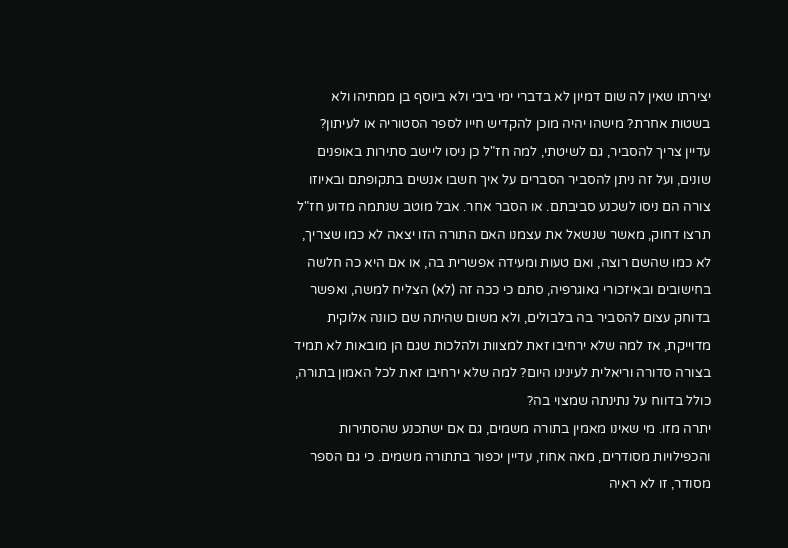יצירתו שאין לה שום דמיון לא בדברי ימי ביבי ולא ביוסף בן ממתיהו ולא בשטות אחרת? מישהו יהיה מוכן להקדיש חייו לספר הסטוריה או לעיתון?
עדיין צריך להסביר, גם לשיטתי, למה חז"ל כן ניסו ליישב סתירות באופנים שונים, ועל זה ניתן להסביר הסברים על איך חשבו אנשים בתקופתם ובאיוזו צורה הם ניסו לשכנע סביבתם. או הסבר אחר. אבל מוטב שנתמה מדוע חז"ל תרצו דחוק, מאשר שנשאל את עצמנו האם התורה הזו יצאה לא כמו שצריך, לא כמו שהשם רוצה, ואם טעות ומעידה אפשרית בה, או אם היא כה חלשה בחישובים ובאיזכורי גאוגרפיה, סתם כי ככה זה (לא) הצליח למשה, ואפשר בדוחק עצום להסביר בה בלבולים, ולא משום שהיתה שם כוונה אלוקית מדוייקת, אז למה שלא ירחיבו זאת למצוות ולהלכות שגם הן מובאות לא תמיד בצורה סדורה וריאלית לעינינו היום? למה שלא ירחיבו זאת לכל האמון בתורה, כולל בדווח על נתינתה שמצוי בה?
יתרה מזו. מי שאינו מאמין בתורה משמים, גם אם ישתכנע שהסתירות והכפילויות מסודרים, מאה אחוז, עדיין יכפור בתתורה משמים. כי גם הספר מסודר, זו לא ראיה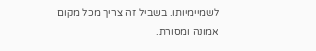לשמיימיותו. בשביל זה צריך מכל מקום אמונה ומסורת.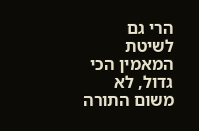הרי גם לשיטת המאמין הכי גדול, לא משום התורה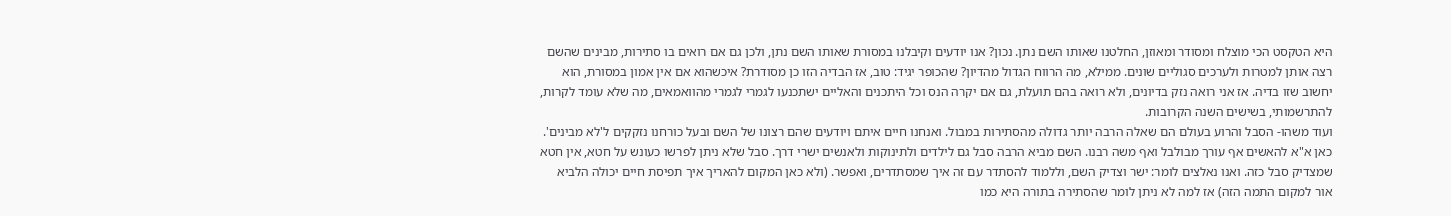היא הטקסט הכי מוצלח ומסודר ומאוזן, החלטנו שאותו השם נתן. נכון? אנו יודעים וקיבלנו במסורת שאותו השם נתן, ולכן גם אם רואים בו סתירות, מבינים שהשם רצה אותן למטרות ולערכים סגוליים שונים. ממילא, מה הרווח הגדול מהדיון? שהכופר יגיד: טוב, אז הבדיה הזו כן מסודרת? איכשהוא אם אין אמון במסורת, הוא יחשוב שזו בדיה. אז אני רואה נזק בדיונים, ולא רואה בהם תועלת, גם אם יקרה הנס וכל היתכנים והאליים ישתכנעו לגמרי לגמרי מהוואמאים, מה שלא עומד לקרות, להתרשמותי, בשישים השנה הקרובות.
ועוד משהו- הסבל והרוע בעולם הם שאלה הרבה יותר גדולה מהסתירות במבול. ואנחנו חיים איתם ויודעים שהם רצונו של השם ובעל כורחנו נזקקים ל'לא מבינים'. כאן א"א להאשים אף עורך מבולבל ואף משה רבנו. השם מביא הרבה סבל גם לילדים ולתינוקות ולאנשים ישרי דרך. סבל שלא ניתן לפרשו כעונש על חטא, אין חטא שמצדיק סבל כזה. ואנו נאלצים לומר: ישר וצדיק השם, וללמוד להסתדר עם זה איך שמסתדרים, ואפשר. (ולא כאן המקום להאריך איך תפיסת חיים יכולה הלביא אור למקום התמה הזה) אז למה לא ניתן לומר שהסתירה בתורה היא כמו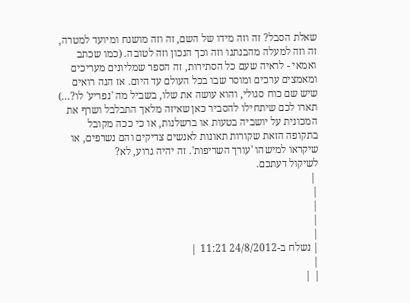שאלת הסבל? זה וזה מידו של השם, זה וזה מושגח ומיועד למטרה, זה וזה למעלה מהבנתנו וזה וכך הנכון וזה לטובה. (כמו שכתב ואמאי - לראיה שעם כל הסתירות, זה הספר שמליונים מעריכים ומאמצים ערכים ומוסר שבו בכל העולם עד היום. אז הנה רואים שיש שם כוח סגולי, והוא עושה את שלו, בשביל מה 'נפריע' לו?...) תארו לכם שיתחילו להסביר כאן שאיזה מלאך התבלבל ושרף את המכונית על יושביה בטעות או ברשלנות, או כי ככה מקובל בתקופה הזאת שקורות תאונות לאנשים צדיקים והם נשרפים, או שיקראו למישהו 'עורך השריפות'. זה יהיה גרוע, לא?
לשיקול דעתכם.
 |
|
|
|
|
| נשלח ב-24/8/2012 11:21 |
|
| |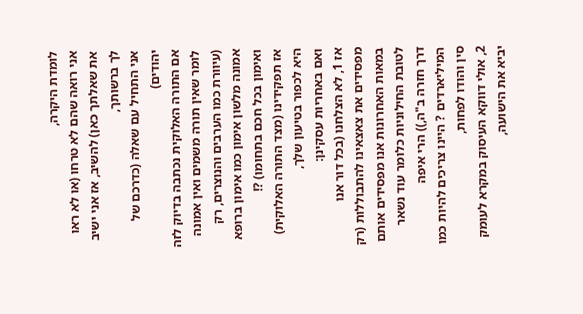לומדת היקרה,
אני רואה שהם לא טרחו (או לא ראו את שאלתך כאן) להשיב, אז אני ישיב לך ברשותך,
אני התחיל עם שאלה (כדרכם של יהודים)
אם התורה האלוקית נכתבה בדיוק לזה לומר שאין תורה משמים ואין אמונה (עיוורת כמו הערבים והנוצרים, רק אמונה מלשון אימון כמו אימון ברופא ואימון בכל חכם בתחומו) ?!
אז תפקידינו (מצד התורה האלוקית) היא לכפור בטיעון שלך,
ואם באחריות עסקינן:
אז 1, לא הצלחנו (בכל דור אנו מפסידים את צאצאינו להתבוללות (רק במאות האחרונות אנו מפסידים אותם לטובת החילוניות כלומר עוד נשאר דרך חזרה ב"ה,)) הרי איפה המיליארדים ? היינו צריכים להיות כמו סין והודו לפחות,
2, אולי דווקא העיסוק במקרא לעומק יביא את הישועה,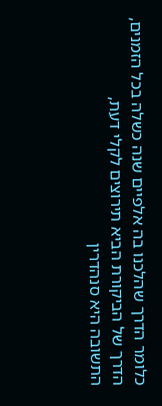כלומר הדרך שהלכנו בה אלפיים שנה כשלה בכל הזמנים,
הדרך של הביקורת הביא תירוצים לקלי דעת,
התשובה היא סנהדרין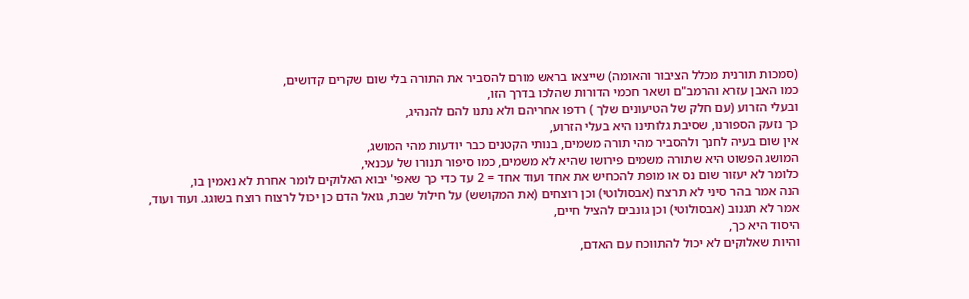(סמכות תורנית מכלל הציבור והאומה) שייצאו בראש מורם להסביר את התורה בלי שום שקרים קדושים,
כמו האבן עזרא והרמב"ם ושאר חכמי הדורות שהלכו בדרך הזו,
ובעלי הזרוע (עם חלק של הטיעונים שלך ) רדפו אחריהם ולא נתנו להם להנהיג,
כך נזעק הספורנו, שסיבת גלותינו היא בעלי הזרוע,
אין שום בעיה לחנך ולהסביר מהי תורה משמים, בנותי הקטנים כבר יודעות מהי המושג,
המושג הפשוט היא שתורה משמים פירושו שהיא לא משמים, כמו סיפור תנורו של עכנאי,
כלומר לא יעזור שום נס או מופת להכחיש את אחד ועוד אחד = 2 עד כדי כך שאפי' יבוא האלוקים לומר אחרת לא נאמין בו,
הנה אמר בהר סיני לא תרצח (אבסולוטי) וכן רוצחים (את המקושש) על חילול שבת, גואל הדם כן יכול לרצוח רוצח בשוגג. ועוד ועוד,
אמר לא תגנוב (אבסולוטי) וכן גונבים להציל חיים,
היסוד היא כך,
והיות שאלוקים לא יכול להתווכח עם האדם,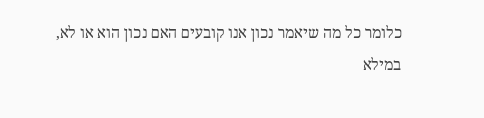כלומר כל מה שיאמר נכון אנו קובעים האם נכון הוא או לא,
במילא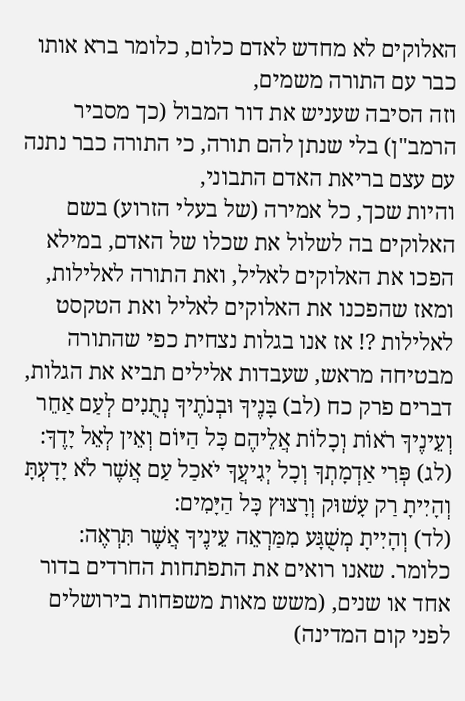האלוקים לא מחדש לאדם כלום, כלומר ברא אותו כבר עם התורה משמים,
וזה הסיבה שעניש את דור המבול (כך מסביר הרמב"ן) בלי שנתן להם תורה, כי התורה כבר נתנה עם עצם בריאת האדם התבוני,
והיות שכך, כל אמירה (של בעלי הזרוע) בשם האלוקים בה לשלול את שכלו של האדם, במילא הפכו את האלוקים לאליל, ואת התורה לאלילות,
ומאז שהפכנו את האלוקים לאליל ואת הטקסט לאלילות ?! אז אנו בגלות נצחית כפי שהתורה מבטיחה מראש, שעבדות אלילים תביא את הגלות,
דברים פרק כח (לב) בָּנֶיךָ וּבְנֹתֶיךָ נְתֻנִים לְעַם אַחֵר וְעֵינֶיךָ רֹאוֹת וְכָלוֹת אֲלֵיהֶם כָּל הַיּוֹם וְאֵין לְאֵל יָדֶךָ:
(לג) פְּרִי אַדְמָתְךָ וְכָל יְגִיעֲךָ יֹאכַל עַם אֲשֶׁר לֹא יָדָעְתָּ וְהָיִיתָ רַק עָשׁוּק וְרָצוּץ כָּל הַיָּמִים:
(לד) וְהָיִיתָ מְשֻׁגָּע מִמַּרְאֵה עֵינֶיךָ אֲשֶׁר תִּרְאֶה:
כלומר. שאנו רואים את התפתחות החרדים בדור אחד או שנים, (משש מאות משפחות בירושלים לפני קום המדינה)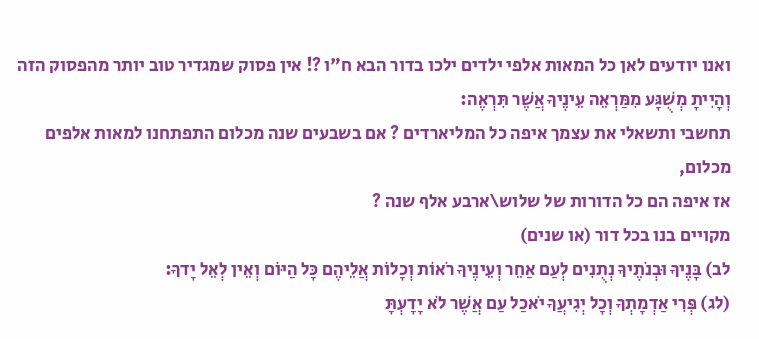ואנו יודעים לאן כל המאות אלפי ילדים ילכו בדור הבא ח"ו ?! אין פסוק שמגדיר טוב יותר מהפסוק הזה
וְהָיִיתָ מְשֻׁגָּע מִמַּרְאֵה עֵינֶיךָ אֲשֶׁר תִּרְאֶה:
תחשבי ותשאלי את עצמך איפה כל המליארדים ? אם בשבעים שנה מכלום התפתחנו למאות אלפים מכלום,
אז איפה הם כל הדורות של שלוש\ארבע אלף שנה ?
מקויים בנו בכל דור (או שנים)
לב) בָּנֶיךָ וּבְנֹתֶיךָ נְתֻנִים לְעַם אַחֵר וְעֵינֶיךָ רֹאוֹת וְכָלוֹת אֲלֵיהֶם כָּל הַיּוֹם וְאֵין לְאֵל יָדךָ:
(לג) פְּרִי אַדְמָתְךָ וְכָל יְגִיעֲךָ יֹאכַל עַם אֲשֶׁר לֹא יָדָעְתָּ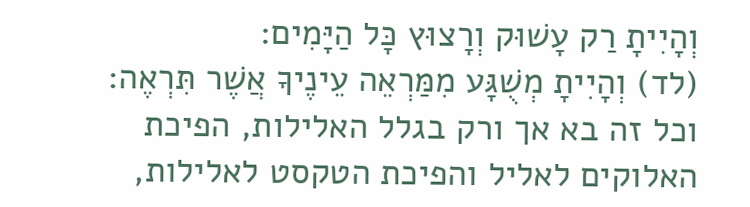וְהָיִיתָ רַק עָשׁוּק וְרָצוּץ כָּל הַיָּמִים:
(לד) וְהָיִיתָ מְשֻׁגָּע מִמַּרְאֵה עֵינֶיךָ אֲשֶׁר תִּרְאֶה:
וכל זה בא אך ורק בגלל האלילות, הפיכת האלוקים לאליל והפיכת הטקסט לאלילות,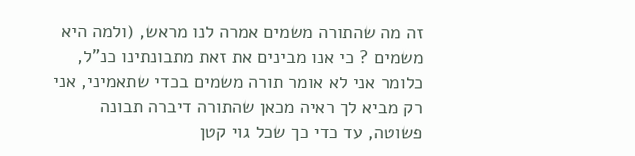זה מה שהתורה משמים אמרה לנו מראש, (ולמה היא משמים ? כי אנו מבינים את זאת מתבונתינו כנ"ל, כלומר אני לא אומר תורה משמים בכדי שתאמיני, אני רק מביא לך ראיה מכאן שהתורה דיברה תבונה פשוטה, עד כדי כך שכל גוי קטן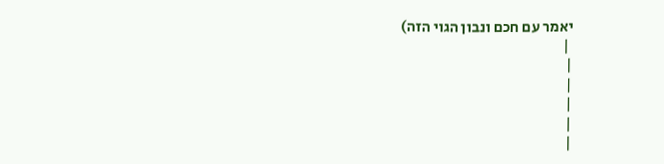יאמר עם חכם ונבון הגוי הזה)
 |
|
|
|
|
|